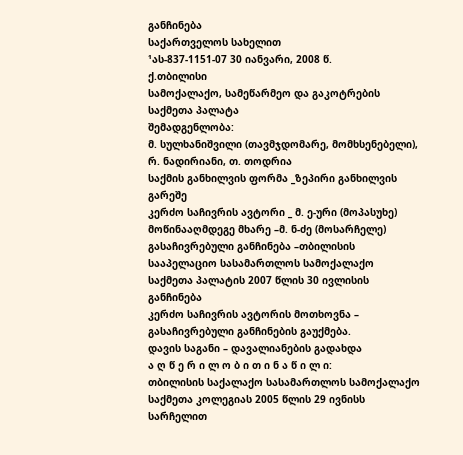განჩინება
საქართველოს სახელით
¹ას-837-1151-07 30 იანვარი, 2008 წ.
ქ.თბილისი
სამოქალაქო, სამეწარმეო და გაკოტრების
საქმეთა პალატა
შემადგენლობა:
მ. სულხანიშვილი (თავმჯდომარე, მომხსენებელი),
რ. ნადირიანი, თ. თოდრია
საქმის განხილვის ფორმა _ზეპირი განხილვის გარეშე
კერძო საჩივრის ავტორი _ მ. ე-ური (მოპასუხე)
მოწინააღმდეგე მხარე –მ. ნ-ძე (მოსარჩელე)
გასაჩივრებული განჩინება –თბილისის სააპელაციო სასამართლოს სამოქალაქო საქმეთა პალატის 2007 წლის 30 ივლისის განჩინება
კერძო საჩივრის ავტორის მოთხოვნა – გასაჩივრებული განჩინების გაუქმება.
დავის საგანი – დავალიანების გადახდა
ა ღ წ ე რ ი ლ ო ბ ი თ ი ნ ა წ ი ლ ი:
თბილისის საქალაქო სასამართლოს სამოქალაქო საქმეთა კოლეგიას 2005 წლის 29 ივნისს სარჩელით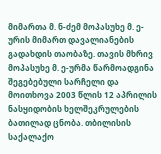მიმართა მ. ნ-ძემ მოპასუხე მ. ე-ურის მიმართ დავალიანების გადახდის თაობაზე. თავის მხრივ მოპასუხე მ. ე-ურმა წარმოადგინა შეგებებული სარჩელი და მოითხოვა 2003 წლის 12 აპრილის ნასყიდობის ხელშეკრულების ბათილად ცნობა. თბილისის საქალაქო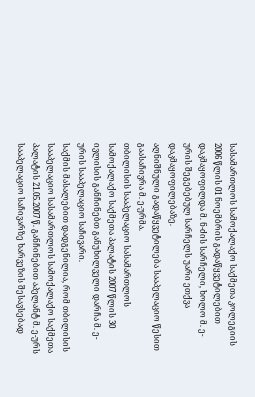სასამართლოს სამოქალაქო საქმეთა კოლეგიის 2006 წლის 01 ნოემბრის გადაწყვეტილებით დაკმაყოფილდა მ. ნ-ძის სარჩელი, ხოლო მ. ე-ურის შეგებებულ სარჩელს უარი ეთქვა დაკმაყოფილებაზე.
აღნიშნული გადაწყვეტილება სააპელაციო წესით გაასაჩივრა მ. ე-ურმა.
თბილისის სააპელაციო სასამართლოს სამოქალაქო საქმეთა პალატის 2007 წლის 30 ივლისის განჩინებთ განუხილველი დარჩა მ. ე-ურის სააპელაციო საჩივარი.
საქმის მასალებით დადგენილია, რომ თბილისის სააპელაციო სასამართლოს სამოქალაქო საქმეთა პალატის 21.05.2007 წ. განჩინებით აპელანტ მ. ე-ურს სააპელაციო საჩივარზე ხარვეზის შესავსებად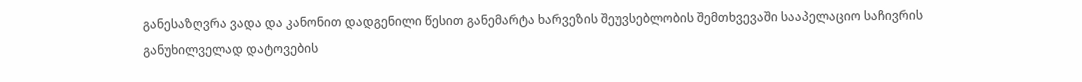განესაზღვრა ვადა და კანონით დადგენილი წესით განემარტა ხარვეზის შეუვსებლობის შემთხვევაში სააპელაციო საჩივრის განუხილველად დატოვების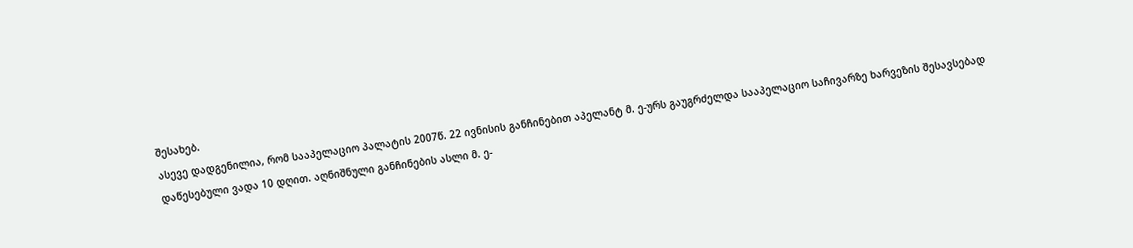შესახებ.
ასევე დადგენილია, რომ სააპელაციო პალატის 2007წ. 22 ივნისის განჩინებით აპელანტ მ. ე-ურს გაუგრძელდა სააპელაციო საჩივარზე ხარვეზის შესავსებად დაწესებული ვადა 10 დღით. აღნიშნული განჩინების ასლი მ. ე-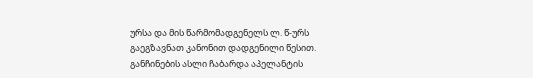ურსა და მის წარმომადგენელს ლ. წ-ურს გაეგზავნათ კანონით დადგენილი წესით. განჩინების ასლი ჩაბარდა აპელანტის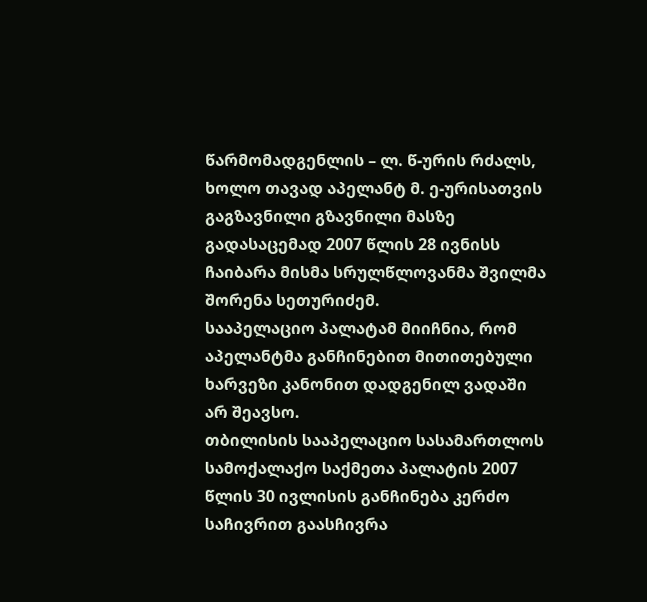წარმომადგენლის – ლ. წ-ურის რძალს, ხოლო თავად აპელანტ მ. ე-ურისათვის გაგზავნილი გზავნილი მასზე გადასაცემად 2007 წლის 28 ივნისს ჩაიბარა მისმა სრულწლოვანმა შვილმა შორენა სეთურიძემ.
სააპელაციო პალატამ მიიჩნია, რომ აპელანტმა განჩინებით მითითებული ხარვეზი კანონით დადგენილ ვადაში არ შეავსო.
თბილისის სააპელაციო სასამართლოს სამოქალაქო საქმეთა პალატის 2007 წლის 30 ივლისის განჩინება კერძო საჩივრით გაასჩივრა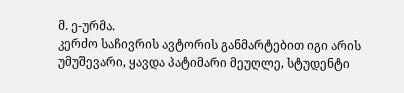მ. ე-ურმა.
კერძო საჩივრის ავტორის განმარტებით იგი არის უმუშევარი, ყავდა პატიმარი მეუღლე, სტუდენტი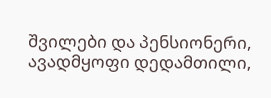შვილები და პენსიონერი, ავადმყოფი დედამთილი,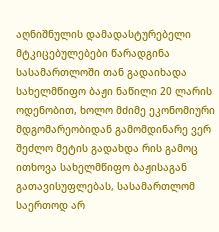აღნიშნულის დამადასტურებელი მტკიცებულებები წარადგინა სასამართლოში თან გადაიხადა სახელმწიფო ბაჟი ნაწილი 20 ლარის ოდენობით, ხოლო მძიმე ეკონომიური მდგომარეობიდან გამომდინარე ვერ შეძლო მეტის გადახდა რის გამოც ითხოვა სახელმწიფო ბაჟისაგან გათავისუფლებას, სასამართლომ საერთოდ არ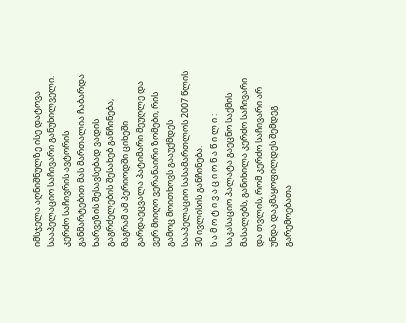იმსჯელა აღნიშნულზე ისე დატოვა სააპელაციო საჩივარი განუხილველი.
კერძო საჩივრის ავტორის განმარტებით მას მართალია ჩაბარდა ხარვეზის შესავსებად ვადის გაგრძელების შესახებ განჩინება, მაგრამ ამ პერიოდში ციხეში გარდაეცვალა პატიმარი მეუღლე და ვერ მიიღო ვერანაირი ზომები, რის გამოც მოითხოვს გააუქმდეს სააპელაციო სასამართლოს 2007 წლის 30 ივლისის განჩინება.
ს ა მ ო ტ ი ვ ა ც ი ო ნ ა წ ი ლ ი :
საკასაციო პალატა გაეცნო საქმის მასალებს, განიხილა კერძო საჩივარი და თვლის, რომ კერძო საჩივარი არ უნდა დაკმაყოფილდეს შემდეგ გარემოებათა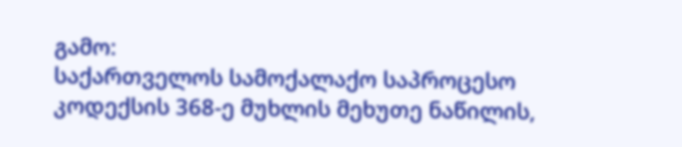გამო:
საქართველოს სამოქალაქო საპროცესო კოდექსის 368-ე მუხლის მეხუთე ნაწილის,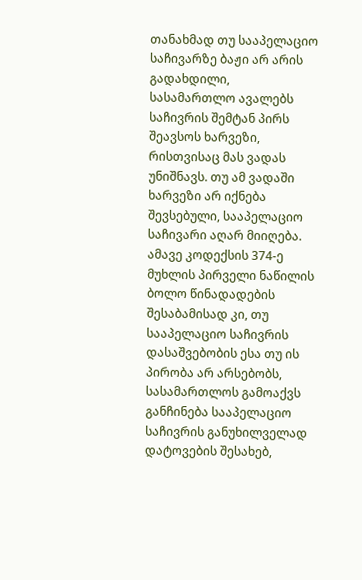თანახმად თუ სააპელაციო საჩივარზე ბაჟი არ არის გადახდილი, სასამართლო ავალებს საჩივრის შემტან პირს შეავსოს ხარვეზი, რისთვისაც მას ვადას უნიშნავს. თუ ამ ვადაში ხარვეზი არ იქნება შევსებული, სააპელაციო საჩივარი აღარ მიიღება. ამავე კოდექსის 374-ე მუხლის პირველი ნაწილის ბოლო წინადადების შესაბამისად კი, თუ სააპელაციო საჩივრის დასაშვებობის ესა თუ ის პირობა არ არსებობს, სასამართლოს გამოაქვს განჩინება სააპელაციო საჩივრის განუხილველად დატოვების შესახებ,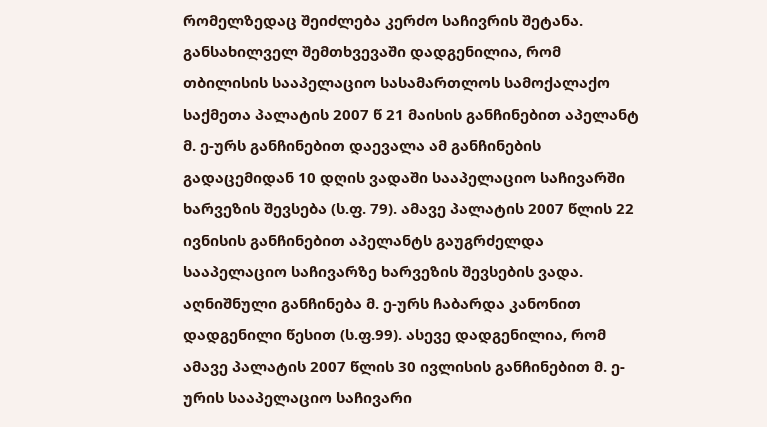რომელზედაც შეიძლება კერძო საჩივრის შეტანა.
განსახილველ შემთხვევაში დადგენილია, რომ თბილისის სააპელაციო სასამართლოს სამოქალაქო საქმეთა პალატის 2007 წ 21 მაისის განჩინებით აპელანტ მ. ე-ურს განჩინებით დაევალა ამ განჩინების გადაცემიდან 10 დღის ვადაში სააპელაციო საჩივარში ხარვეზის შევსება (ს.ფ. 79). ამავე პალატის 2007 წლის 22 ივნისის განჩინებით აპელანტს გაუგრძელდა სააპელაციო საჩივარზე ხარვეზის შევსების ვადა. აღნიშნული განჩინება მ. ე-ურს ჩაბარდა კანონით დადგენილი წესით (ს.ფ.99). ასევე დადგენილია, რომ ამავე პალატის 2007 წლის 30 ივლისის განჩინებით მ. ე-ურის სააპელაციო საჩივარი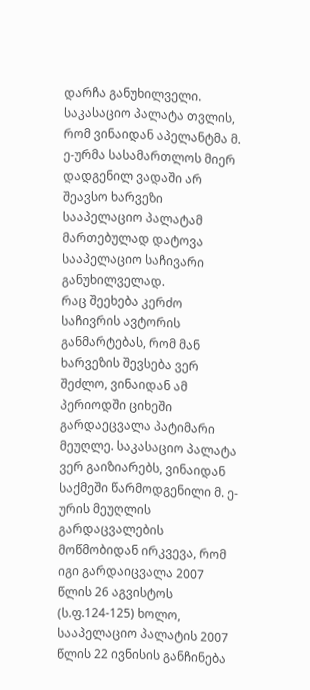დარჩა განუხილველი.
საკასაციო პალატა თვლის, რომ ვინაიდან აპელანტმა მ. ე-ურმა სასამართლოს მიერ დადგენილ ვადაში არ შეავსო ხარვეზი სააპელაციო პალატამ მართებულად დატოვა სააპელაციო საჩივარი განუხილველად.
რაც შეეხება კერძო საჩივრის ავტორის განმარტებას, რომ მან ხარვეზის შევსება ვერ შეძლო, ვინაიდან ამ პერიოდში ციხეში გარდაეცვალა პატიმარი მეუღლე. საკასაციო პალატა ვერ გაიზიარებს, ვინაიდან საქმეში წარმოდგენილი მ. ე-ურის მეუღლის გარდაცვალების მოწმობიდან ირკვევა, რომ იგი გარდაიცვალა 2007 წლის 26 აგვისტოს (ს.ფ.124-125) ხოლო, სააპელაციო პალატის 2007 წლის 22 ივნისის განჩინება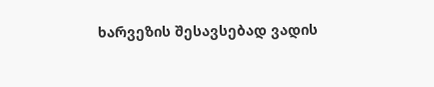ხარვეზის შესავსებად ვადის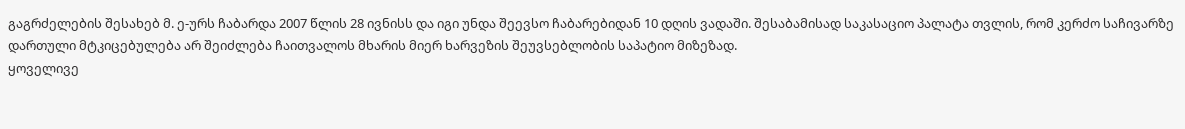გაგრძელების შესახებ მ. ე-ურს ჩაბარდა 2007 წლის 28 ივნისს და იგი უნდა შეევსო ჩაბარებიდან 10 დღის ვადაში. შესაბამისად საკასაციო პალატა თვლის, რომ კერძო საჩივარზე დართული მტკიცებულება არ შეიძლება ჩაითვალოს მხარის მიერ ხარვეზის შეუვსებლობის საპატიო მიზეზად.
ყოველივე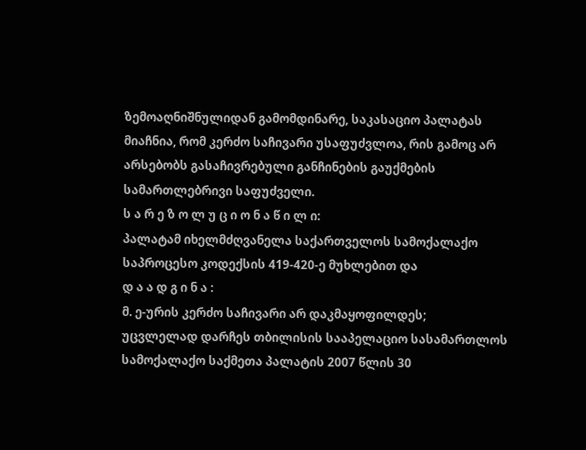ზემოაღნიშნულიდან გამომდინარე, საკასაციო პალატას მიაჩნია, რომ კერძო საჩივარი უსაფუძვლოა, რის გამოც არ არსებობს გასაჩივრებული განჩინების გაუქმების სამართლებრივი საფუძველი.
ს ა რ ე ზ ო ლ უ ც ი ო ნ ა წ ი ლ ი:
პალატამ იხელმძღვანელა საქართველოს სამოქალაქო საპროცესო კოდექსის 419-420-ე მუხლებით და
დ ა ა დ გ ი ნ ა :
მ. ე-ურის კერძო საჩივარი არ დაკმაყოფილდეს;
უცვლელად დარჩეს თბილისის სააპელაციო სასამართლოს სამოქალაქო საქმეთა პალატის 2007 წლის 30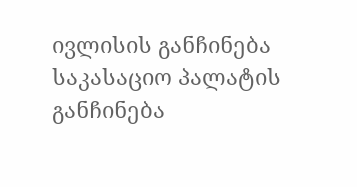ივლისის განჩინება
საკასაციო პალატის განჩინება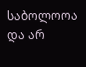საბოლოოა და არ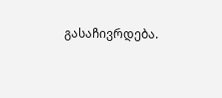გასაჩივრდება.